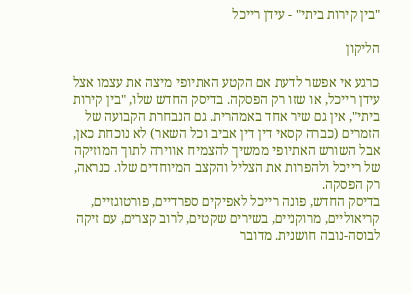"בין קירות ביתי" - עידן רייכל

הליקון

כרגע אי אפשר לדעת אם הקטע האתיופי מיצה את עצמו אצל עידן רייכל, או שזו רק הפסקה. בדיסק החדש שלו, "בין קירות ביתי", אין גם שיר אחד באמהרית. גם הנבחרת הקבועה של הזמרים (כברה קסאי דין דין אביב וכל השאר) לא נוכחת כאן, אבל השורש האתיופי ממשיך להצמיח אווירה לתוך המוזיקה של רייכל ולהפרות את הצליל והקצב המיוחדים שלו. כנראה, רק הפסקה.
בדיסק החדש, פונה רייכל לאפיקים ספרדיים, פורטוגזיים, קריאוליים, מרוקניים, בשירים שקטים, לרוב קצרים, עם זיקה לבוסה-נובה חושנית. מדובר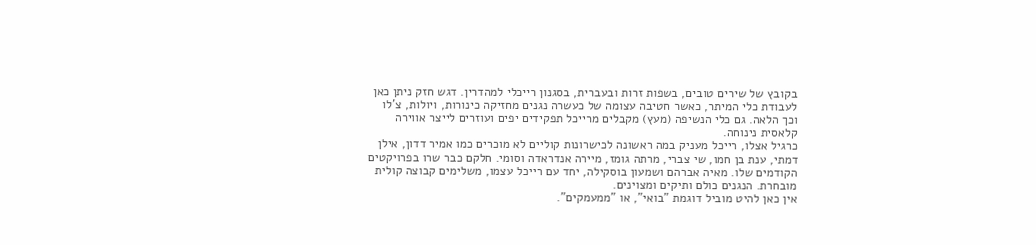בקובץ של שירים טובים, בשפות זרות ובעברית, בסגנון רייכלי למהדרין. דגש חזק ניתן כאן לעבודת כלי המיתר, כאשר חטיבה עצומה של כעשרה נגנים מחזיקה כינורות, ויולות, צ'לו וכך הלאה. גם כלי הנשיפה (מעץ) מקבלים מרייכל תפקידים יפים ועוזרים לייצר אווירה קלאסית נינוחה.
כרגיל אצלו, רייכל מעניק במה ראשונה לכישרונות קוליים לא מוכרים כמו אמיר דדון, אילן דמתי, ענת בן חמו, שי צברי, מרתה גומז, מיירה אנדראדה וסומי. חלקם כבר שרו בפרויקטים הקודמים שלו. מאיה אברהם ושמעון בוסקילה, יחד עם רייכל עצמו, משלימים קבוצה קולית מובחרת. הנגנים כולם ותיקים ומצוינים.
אין כאן להיט מוביל דוגמת "בואי", או "ממעמקים".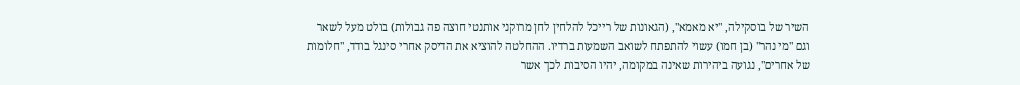השיר של בוסקילה, "יא מאמא", (הגאונות של רייכל להלחין לחן מרוקני אותנטי חוצה פה גבולות) בולט מעל לשאר וגם "מי נהר" (בן חמו) עשוי להתפתח לשואב השמעות ברדיו. ההחלטה להוציא את הדיסק אחרי סינגל בודד, "חלומות של אחרים", נגועה ביהירות שאינה במקומה, יהיו הסיבות לכך אשר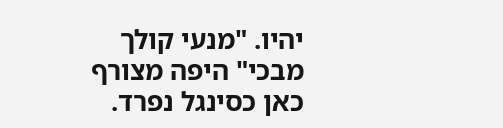יהיו. "מנעי קולך מבכי" היפה מצורף כאן כסינגל נפרד.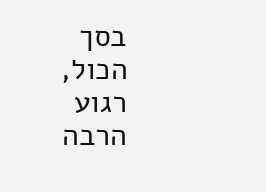בסך הכול, רגוע הרבה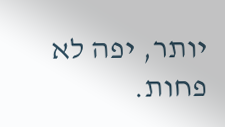יותר, יפה לא פחות.